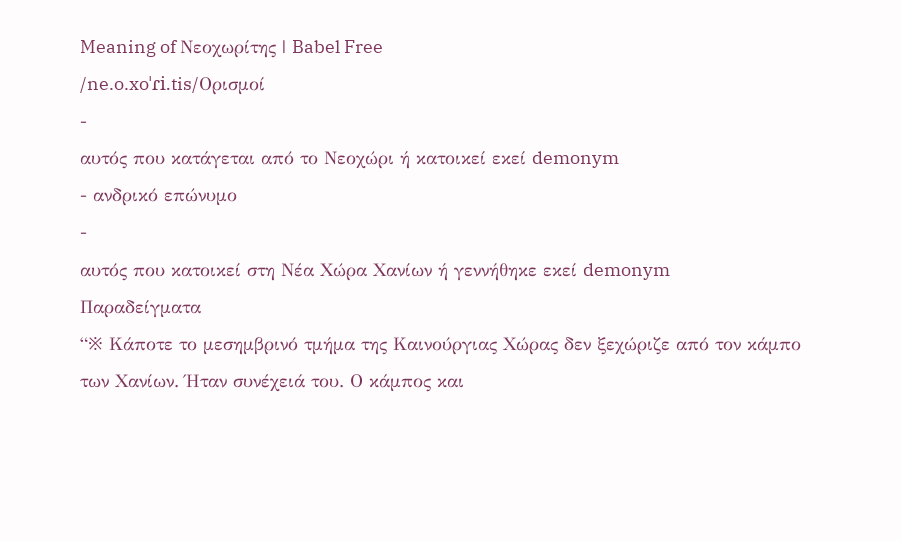Meaning of Νεοχωρίτης | Babel Free
/ne.o.xoˈɾi.tis/Ορισμοί
-
αυτός που κατάγεται από το Νεοχώρι ή κατοικεί εκεί demonym
- ανδρικό επώνυμο
-
αυτός που κατοικεί στη Νέα Χώρα Χανίων ή γεννήθηκε εκεί demonym
Παραδείγματα
“※ Κάποτε το μεσημβρινό τμήμα της Καινούργιας Χώρας δεν ξεχώριζε από τον κάμπο των Χανίων. Ήταν συνέχειά του. Ο κάμπος και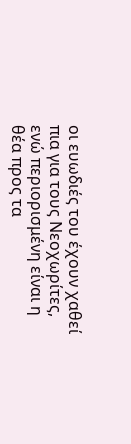οι ευωδιές του έχουν χαθεί πια για τους Νεοχωρίτες, ενώ περιορισμένη είναι η θέα προς τα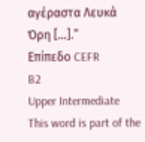αγέραστα Λευκά Όρη […].”
Επίπεδο CEFR
B2
Upper Intermediate
This word is part of the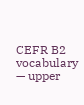CEFR B2 vocabulary — upper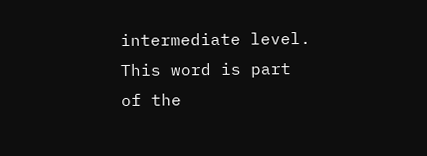intermediate level.
This word is part of the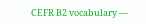CEFR B2 vocabulary —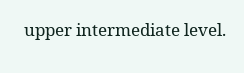upper intermediate level.